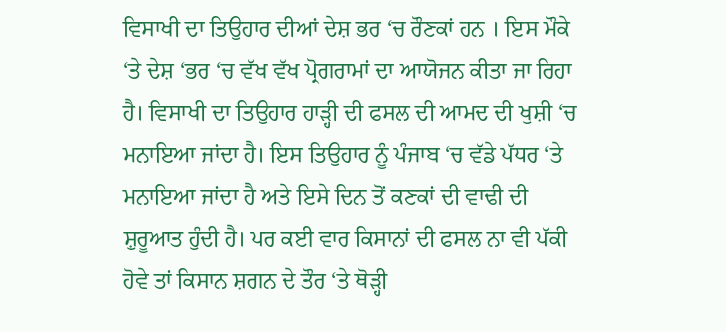ਵਿਸਾਖੀ ਦਾ ਤਿਉਹਾਰ ਦੀਆਂ ਦੇਸ਼ ਭਰ ‘ਚ ਰੌਣਕਾਂ ਹਨ । ਇਸ ਮੌਕੇ ‘ਤੇ ਦੇਸ਼ ‘ਭਰ ‘ਚ ਵੱਖ ਵੱਖ ਪ੍ਰੋਗਰਾਮਾਂ ਦਾ ਆਯੋਜਨ ਕੀਤਾ ਜਾ ਰਿਹਾ ਹੈ। ਵਿਸਾਖੀ ਦਾ ਤਿਉਹਾਰ ਹਾੜ੍ਹੀ ਦੀ ਫਸਲ ਦੀ ਆਮਦ ਦੀ ਖੁਸ਼ੀ ‘ਚ ਮਨਾਇਆ ਜਾਂਦਾ ਹੈ। ਇਸ ਤਿਉਹਾਰ ਨੂੰ ਪੰਜਾਬ ‘ਚ ਵੱਡੇ ਪੱਧਰ ‘ਤੇ ਮਨਾਇਆ ਜਾਂਦਾ ਹੈ ਅਤੇ ਇਸੇ ਦਿਨ ਤੋਂ ਕਣਕਾਂ ਦੀ ਵਾਢੀ ਦੀ ਸ਼ੁਰੂਆਤ ਹੁੰਦੀ ਹੈ। ਪਰ ਕਈ ਵਾਰ ਕਿਸਾਨਾਂ ਦੀ ਫਸਲ ਨਾ ਵੀ ਪੱਕੀ ਹੋਵੇ ਤਾਂ ਕਿਸਾਨ ਸ਼ਗਨ ਦੇ ਤੌਰ ‘ਤੇ ਥੋੜ੍ਹੀ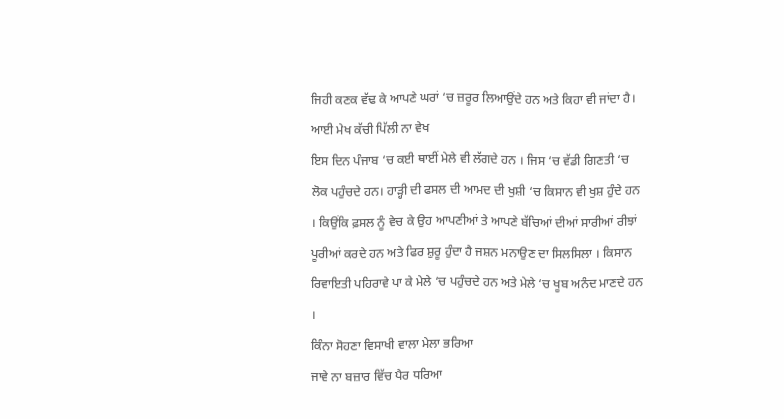ਜਿਹੀ ਕਣਕ ਵੱਢ ਕੇ ਆਪਣੇ ਘਰਾਂ ‘ਚ ਜ਼ਰੂਰ ਲਿਆਉਂਦੇ ਹਨ ਅਤੇ ਕਿਹਾ ਵੀ ਜਾਂਦਾ ਹੈ।
ਆਈ ਮੇਖ ਕੱਚੀ ਪਿੱਲੀ ਨਾ ਵੇਖ
ਇਸ ਦਿਨ ਪੰਜਾਬ ‘ਚ ਕਈ ਥਾਈਂ ਮੇਲੇ ਵੀ ਲੱਗਦੇ ਹਨ । ਜਿਸ ‘ਚ ਵੱਡੀ ਗਿਣਤੀ ‘ਚ ਲੋਕ ਪਹੁੰਚਦੇ ਹਨ। ਹਾੜ੍ਹੀ ਦੀ ਫਸਲ ਦੀ ਆਮਦ ਦੀ ਖੁਸ਼ੀ ‘ਚ ਕਿਸਾਨ ਵੀ ਖੁਸ਼ ਹੁੰਦੇ ਹਨ । ਕਿਉਂਕਿ ਫ਼ਸਲ ਨੂੰ ਵੇਚ ਕੇ ਉਹ ਆਪਣੀਆਂ ਤੇ ਆਪਣੇ ਬੱਚਿਆਂ ਦੀਆਂ ਸਾਰੀਆਂ ਰੀਝਾਂ ਪੂਰੀਆਂ ਕਰਦੇ ਹਨ ਅਤੇ ਫਿਰ ਸ਼ੁਰੂ ਹੁੰਦਾ ਹੈ ਜਸ਼ਨ ਮਨਾਉਣ ਦਾ ਸਿਲਸਿਲਾ । ਕਿਸਾਨ ਰਿਵਾਇਤੀ ਪਹਿਰਾਵੇ ਪਾ ਕੇ ਮੇਲੇ ‘ਚ ਪਹੁੰਚਦੇ ਹਨ ਅਤੇ ਮੇਲੇ ‘ਚ ਖੂਬ ਅਨੰਦ ਮਾਣਦੇ ਹਨ ।
ਕਿੰਨਾ ਸੋਹਣਾ ਵਿਸਾਖੀ ਵਾਲਾ ਮੇਲਾ ਭਰਿਆ
ਜਾਵੇ ਨਾ ਬਜ਼ਾਰ ਵਿੱਚ ਪੈਰ ਧਰਿਆ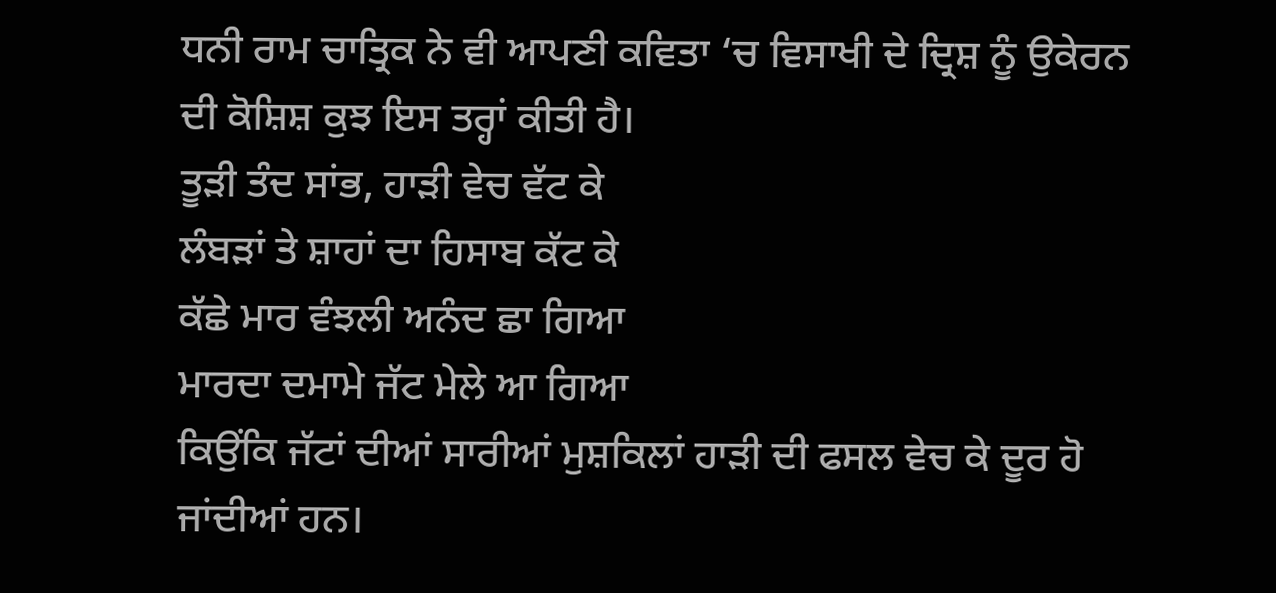ਧਨੀ ਰਾਮ ਚਾਤ੍ਰਿਕ ਨੇ ਵੀ ਆਪਣੀ ਕਵਿਤਾ ‘ਚ ਵਿਸਾਖੀ ਦੇ ਦ੍ਰਿਸ਼ ਨੂੰ ਉਕੇਰਨ ਦੀ ਕੋਸ਼ਿਸ਼ ਕੁਝ ਇਸ ਤਰ੍ਹਾਂ ਕੀਤੀ ਹੈ।
ਤੂੜੀ ਤੰਦ ਸਾਂਭ, ਹਾੜੀ ਵੇਚ ਵੱਟ ਕੇ
ਲੰਬੜਾਂ ਤੇ ਸ਼ਾਹਾਂ ਦਾ ਹਿਸਾਬ ਕੱਟ ਕੇ
ਕੱਛੇ ਮਾਰ ਵੰਝਲੀ ਅਨੰਦ ਛਾ ਗਿਆ
ਮਾਰਦਾ ਦਮਾਮੇ ਜੱਟ ਮੇਲੇ ਆ ਗਿਆ
ਕਿਉਂਕਿ ਜੱਟਾਂ ਦੀਆਂ ਸਾਰੀਆਂ ਮੁਸ਼ਕਿਲਾਂ ਹਾੜੀ ਦੀ ਫਸਲ ਵੇਚ ਕੇ ਦੂਰ ਹੋ ਜਾਂਦੀਆਂ ਹਨ।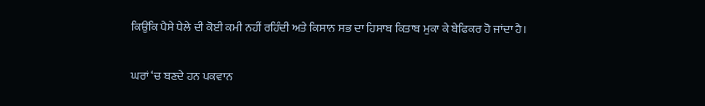ਕਿਉਂਕਿ ਪੈਸੇ ਧੇਲੇ ਦੀ ਕੋਈ ਕਮੀ ਨਹੀਂ ਰਹਿੰਦੀ ਅਤੇ ਕਿਸਾਨ ਸਭ ਦਾ ਹਿਸਾਬ ਕਿਤਾਬ ਮੁਕਾ ਕੇ ਬੇਫਿਕਰ ਹੋ ਜਾਂਦਾ ਹੈ।

ਘਰਾਂ ‘ਚ ਬਣਦੇ ਹਨ ਪਕਵਾਨ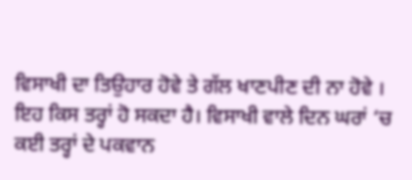ਵਿਸਾਖੀ ਦਾ ਤਿਉਹਾਰ ਹੋਵੇ ਤੇ ਗੱਲ ਖਾਣਪੀਣ ਦੀ ਨਾ ਹੋਵੇ । ਇਹ ਕਿਸ ਤਰ੍ਹਾਂ ਹੋ ਸਕਦਾ ਹੈ। ਵਿਸਾਖੀ ਵਾਲੇ ਦਿਨ ਘਰਾਂ ‘ਚ ਕਈ ਤਰ੍ਹਾਂ ਦੇ ਪਕਵਾਨ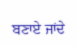ਬਣਾਏ ਜਾਂਦੇ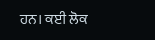ਹਨ। ਕਈ ਲੋਕ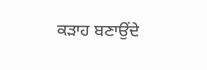ਕੜਾਹ ਬਣਾਉਂਦੇ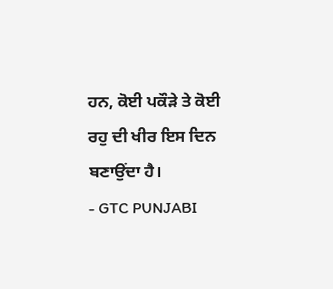ਹਨ, ਕੋਈ ਪਕੌੜੇ ਤੇ ਕੋਈ ਰਹੁ ਦੀ ਖੀਰ ਇਸ ਦਿਨ ਬਣਾਉਂਦਾ ਹੈ।
- GTC PUNJABI